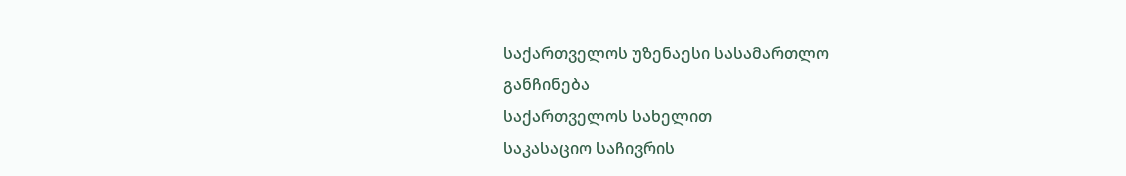საქართველოს უზენაესი სასამართლო
განჩინება
საქართველოს სახელით
საკასაციო საჩივრის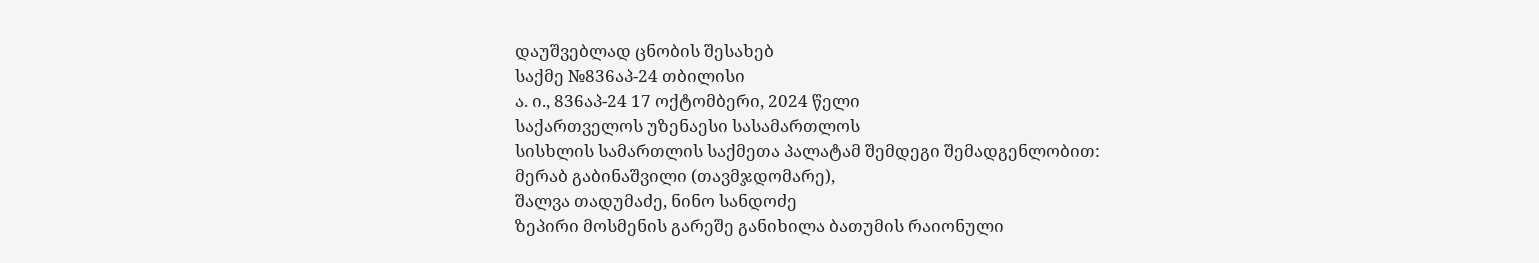დაუშვებლად ცნობის შესახებ
საქმე №836აპ-24 თბილისი
ა. ი., 836აპ-24 17 ოქტომბერი, 2024 წელი
საქართველოს უზენაესი სასამართლოს
სისხლის სამართლის საქმეთა პალატამ შემდეგი შემადგენლობით:
მერაბ გაბინაშვილი (თავმჯდომარე),
შალვა თადუმაძე, ნინო სანდოძე
ზეპირი მოსმენის გარეშე განიხილა ბათუმის რაიონული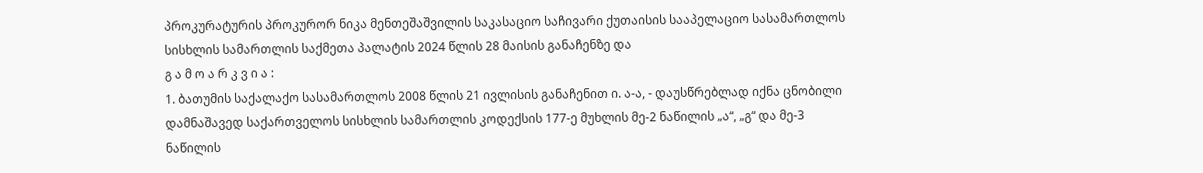პროკურატურის პროკურორ ნიკა მენთეშაშვილის საკასაციო საჩივარი ქუთაისის სააპელაციო სასამართლოს სისხლის სამართლის საქმეთა პალატის 2024 წლის 28 მაისის განაჩენზე და
გ ა მ ო ა რ კ ვ ი ა :
1. ბათუმის საქალაქო სასამართლოს 2008 წლის 21 ივლისის განაჩენით ი. ა-ა, - დაუსწრებლად იქნა ცნობილი დამნაშავედ საქართველოს სისხლის სამართლის კოდექსის 177-ე მუხლის მე-2 ნაწილის „ა“, „გ“ და მე-3 ნაწილის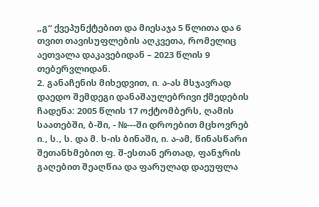„გ“ ქვეპუნქტებით და მიესაჯა 5 წლითა და 6 თვით თავისუფლების აღკვეთა, რომელიც აეთვალა დაკავებიდან – 2023 წლის 9 თებერვლიდან.
2. განაჩენის მიხედვით, ი. ა-ას მსჯავრად დაედო შემდეგი დანაშაულებრივი ქმედების ჩადენა: 2005 წლის 17 ოქტომბერს, ღამის საათებში, ბ-ში, - №---ში დროებით მცხოვრებ ი., ს., ს. და მ. ხ-ის ბინაში, ი. ა-ამ, წინასწარი შეთანხმებით ფ. შ-ესთან ერთად, ფანჯრის გაღებით შეაღწია და ფარულად დაეუფლა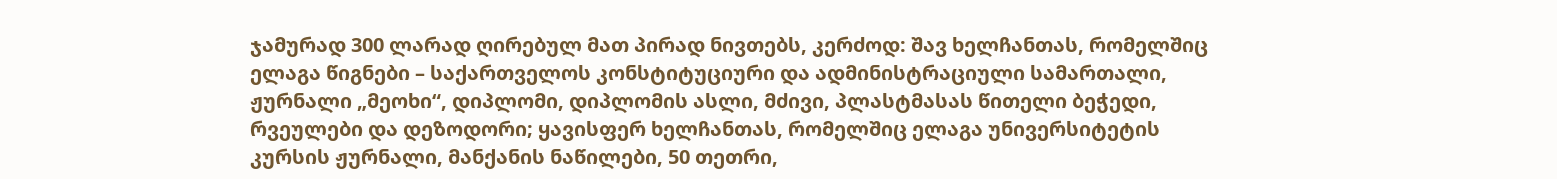ჯამურად 300 ლარად ღირებულ მათ პირად ნივთებს, კერძოდ: შავ ხელჩანთას, რომელშიც ელაგა წიგნები – საქართველოს კონსტიტუციური და ადმინისტრაციული სამართალი, ჟურნალი „მეოხი“, დიპლომი, დიპლომის ასლი, მძივი, პლასტმასას წითელი ბეჭედი, რვეულები და დეზოდორი; ყავისფერ ხელჩანთას, რომელშიც ელაგა უნივერსიტეტის კურსის ჟურნალი, მანქანის ნაწილები, 50 თეთრი,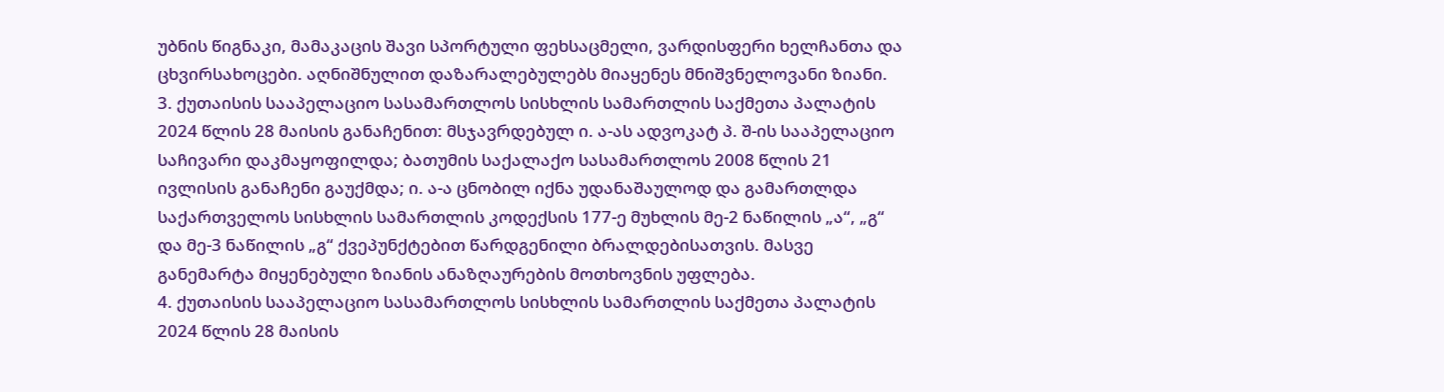უბნის წიგნაკი, მამაკაცის შავი სპორტული ფეხსაცმელი, ვარდისფერი ხელჩანთა და ცხვირსახოცები. აღნიშნულით დაზარალებულებს მიაყენეს მნიშვნელოვანი ზიანი.
3. ქუთაისის სააპელაციო სასამართლოს სისხლის სამართლის საქმეთა პალატის 2024 წლის 28 მაისის განაჩენით: მსჯავრდებულ ი. ა-ას ადვოკატ პ. შ-ის სააპელაციო საჩივარი დაკმაყოფილდა; ბათუმის საქალაქო სასამართლოს 2008 წლის 21 ივლისის განაჩენი გაუქმდა; ი. ა-ა ცნობილ იქნა უდანაშაულოდ და გამართლდა საქართველოს სისხლის სამართლის კოდექსის 177-ე მუხლის მე-2 ნაწილის „ა“, „გ“ და მე-3 ნაწილის „გ“ ქვეპუნქტებით წარდგენილი ბრალდებისათვის. მასვე განემარტა მიყენებული ზიანის ანაზღაურების მოთხოვნის უფლება.
4. ქუთაისის სააპელაციო სასამართლოს სისხლის სამართლის საქმეთა პალატის 2024 წლის 28 მაისის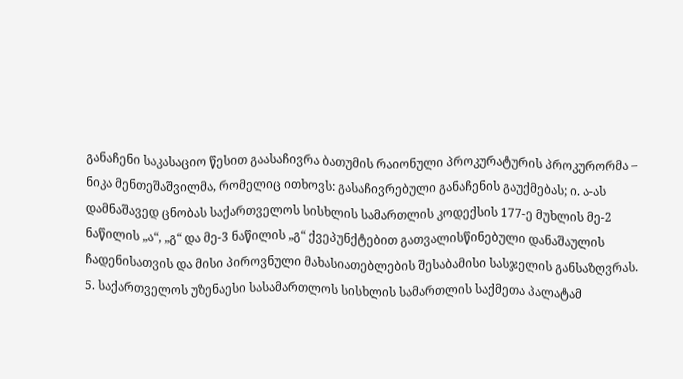განაჩენი საკასაციო წესით გაასაჩივრა ბათუმის რაიონული პროკურატურის პროკურორმა – ნიკა მენთეშაშვილმა, რომელიც ითხოვს: გასაჩივრებული განაჩენის გაუქმებას; ი. ა-ას დამნაშავედ ცნობას საქართველოს სისხლის სამართლის კოდექსის 177-ე მუხლის მე-2 ნაწილის „ა“, „გ“ და მე-3 ნაწილის „გ“ ქვეპუნქტებით გათვალისწინებული დანაშაულის ჩადენისათვის და მისი პიროვნული მახასიათებლების შესაბამისი სასჯელის განსაზღვრას.
5. საქართველოს უზენაესი სასამართლოს სისხლის სამართლის საქმეთა პალატამ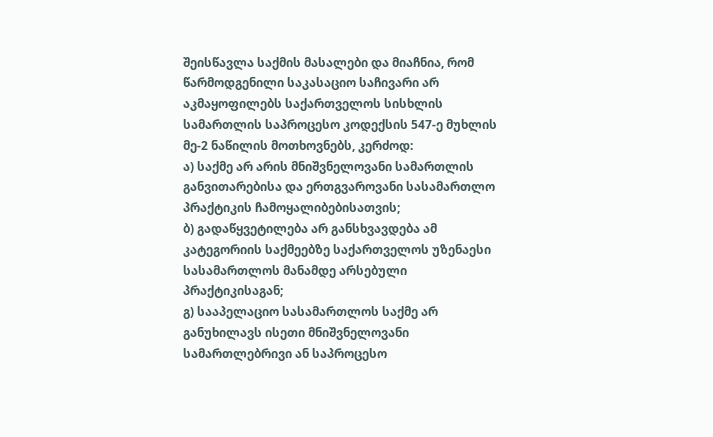შეისწავლა საქმის მასალები და მიაჩნია, რომ წარმოდგენილი საკასაციო საჩივარი არ აკმაყოფილებს საქართველოს სისხლის სამართლის საპროცესო კოდექსის 547-ე მუხლის მე-2 ნაწილის მოთხოვნებს, კერძოდ:
ა) საქმე არ არის მნიშვნელოვანი სამართლის განვითარებისა და ერთგვაროვანი სასამართლო პრაქტიკის ჩამოყალიბებისათვის;
ბ) გადაწყვეტილება არ განსხვავდება ამ კატეგორიის საქმეებზე საქართველოს უზენაესი სასამართლოს მანამდე არსებული პრაქტიკისაგან;
გ) სააპელაციო სასამართლოს საქმე არ განუხილავს ისეთი მნიშვნელოვანი სამართლებრივი ან საპროცესო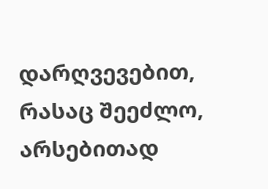დარღვევებით, რასაც შეეძლო, არსებითად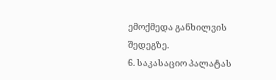ემოქმედა განხილვის შედეგზე.
6. საკასაციო პალატას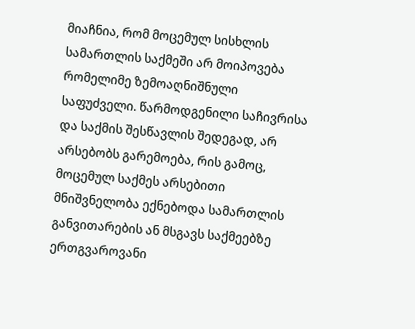მიაჩნია, რომ მოცემულ სისხლის სამართლის საქმეში არ მოიპოვება რომელიმე ზემოაღნიშნული საფუძველი. წარმოდგენილი საჩივრისა და საქმის შესწავლის შედეგად, არ არსებობს გარემოება, რის გამოც, მოცემულ საქმეს არსებითი მნიშვნელობა ექნებოდა სამართლის განვითარების ან მსგავს საქმეებზე ერთგვაროვანი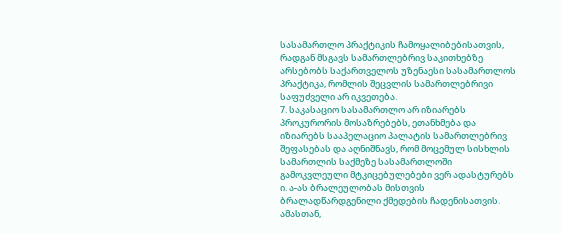სასამართლო პრაქტიკის ჩამოყალიბებისათვის, რადგან მსგავს სამართლებრივ საკითხებზე არსებობს საქართველოს უზენაესი სასამართლოს პრაქტიკა, რომლის შეცვლის სამართლებრივი საფუძველი არ იკვეთება.
7. საკასაციო სასამართლო არ იზიარებს პროკურორის მოსაზრებებს, ეთანხმება და იზიარებს სააპელაციო პალატის სამართლებრივ შეფასებას და აღნიშნავს, რომ მოცემულ სისხლის სამართლის საქმეზე სასამართლოში გამოკვლეული მტკიცებულებები ვერ ადასტურებს ი. ა-ას ბრალეულობას მისთვის ბრალადწარდგენილი ქმედების ჩადენისათვის. ამასთან,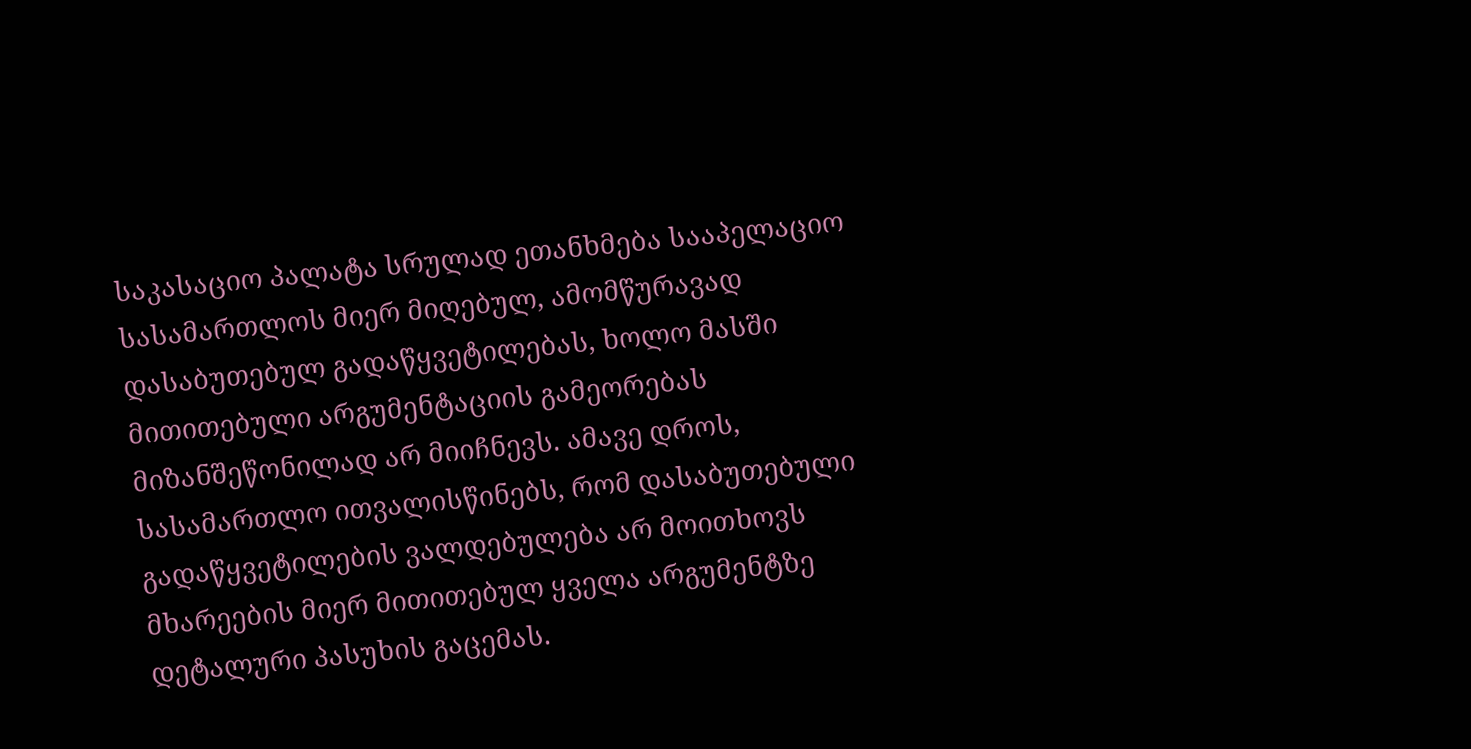საკასაციო პალატა სრულად ეთანხმება სააპელაციო სასამართლოს მიერ მიღებულ, ამომწურავად დასაბუთებულ გადაწყვეტილებას, ხოლო მასში მითითებული არგუმენტაციის გამეორებას მიზანშეწონილად არ მიიჩნევს. ამავე დროს, სასამართლო ითვალისწინებს, რომ დასაბუთებული გადაწყვეტილების ვალდებულება არ მოითხოვს მხარეების მიერ მითითებულ ყველა არგუმენტზე დეტალური პასუხის გაცემას.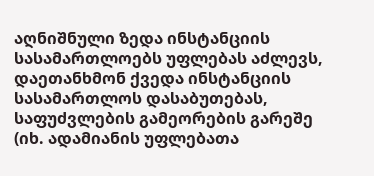აღნიშნული ზედა ინსტანციის სასამართლოებს უფლებას აძლევს, დაეთანხმონ ქვედა ინსტანციის სასამართლოს დასაბუთებას, საფუძვლების გამეორების გარეშე (იხ. ადამიანის უფლებათა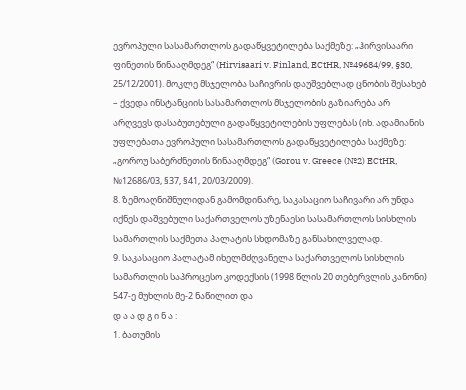ევროპული სასამართლოს გადაწყვეტილება საქმეზე: „ჰირვისაარი ფინეთის წინააღმდეგ“ (Hirvisaari v. Finland, ECtHR, №49684/99, §30, 25/12/2001). მოკლე მსჯელობა საჩივრის დაუშვებლად ცნობის შესახებ – ქვედა ინსტანციის სასამართლოს მსჯელობის გაზიარება არ არღვევს დასაბუთებული გადაწყვეტილების უფლებას (იხ. ადამიანის უფლებათა ევროპული სასამართლოს გადაწყვეტილება საქმეზე: „გოროუ საბერძნეთის წინააღმდეგ“ (Gorou v. Greece (№2) ECtHR, №12686/03, §37, §41, 20/03/2009).
8. ზემოაღნიშნულიდან გამომდინარე, საკასაციო საჩივარი არ უნდა იქნეს დაშვებული საქართველოს უზენაესი სასამართლოს სისხლის სამართლის საქმეთა პალატის სხდომაზე განსახილველად.
9. საკასაციო პალატამ იხელმძღვანელა საქართველოს სისხლის სამართლის საპროცესო კოდექსის (1998 წლის 20 თებერვლის კანონი) 547-ე მუხლის მე-2 ნაწილით და
დ ა ა დ გ ი ნ ა :
1. ბათუმის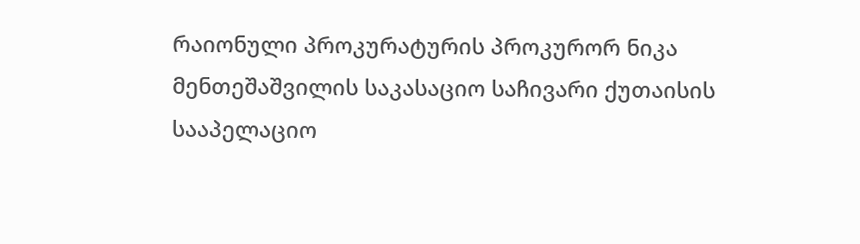რაიონული პროკურატურის პროკურორ ნიკა მენთეშაშვილის საკასაციო საჩივარი ქუთაისის სააპელაციო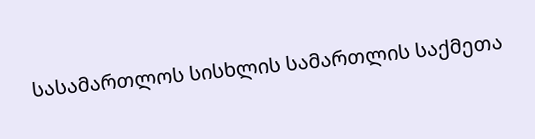სასამართლოს სისხლის სამართლის საქმეთა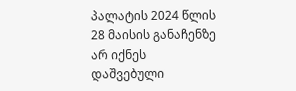პალატის 2024 წლის 28 მაისის განაჩენზე არ იქნეს დაშვებული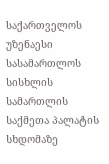საქართველოს უზენაესი სასამართლოს სისხლის სამართლის საქმეთა პალატის სხდომაზე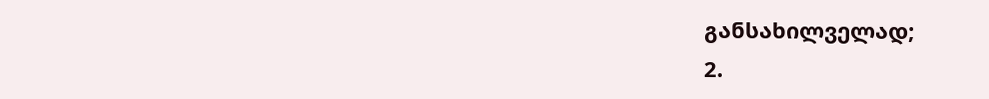განსახილველად;
2.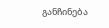განჩინება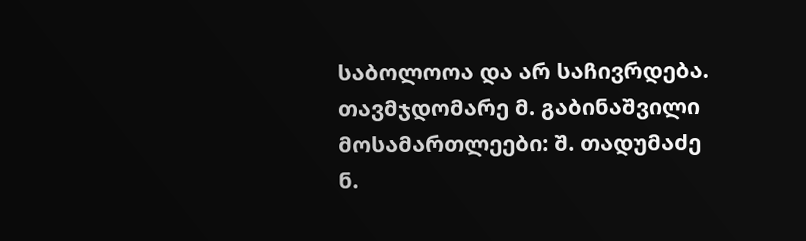საბოლოოა და არ საჩივრდება.
თავმჯდომარე მ. გაბინაშვილი
მოსამართლეები: შ. თადუმაძე
ნ.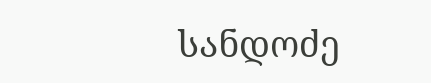სანდოძე